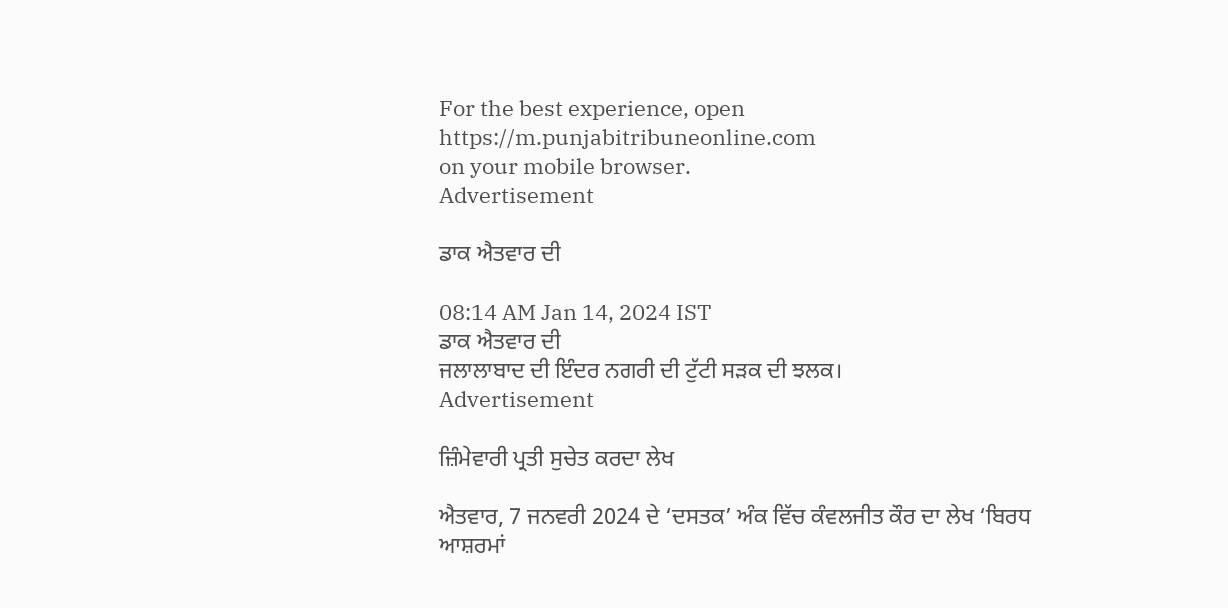For the best experience, open
https://m.punjabitribuneonline.com
on your mobile browser.
Advertisement

ਡਾਕ ਐਤਵਾਰ ਦੀ

08:14 AM Jan 14, 2024 IST
ਡਾਕ ਐਤਵਾਰ ਦੀ
ਜਲਾਲਾਬਾਦ ਦੀ ਇੰਦਰ ਨਗਰੀ ਦੀ ਟੁੱਟੀ ਸੜਕ ਦੀ ਝਲਕ।
Advertisement

ਜ਼ਿੰਮੇਵਾਰੀ ਪ੍ਰਤੀ ਸੁਚੇਤ ਕਰਦਾ ਲੇਖ

ਐਤਵਾਰ, 7 ਜਨਵਰੀ 2024 ਦੇ ‘ਦਸਤਕ’ ਅੰਕ ਵਿੱਚ ਕੰਵਲਜੀਤ ਕੌਰ ਦਾ ਲੇਖ ‘ਬਿਰਧ ਆਸ਼ਰਮਾਂ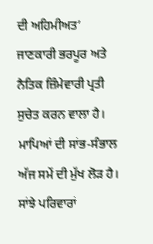ਦੀ ਅਹਿਮੀਅਤ’ ਜਾਣਕਾਰੀ ਭਰਪੂਰ ਅਤੇ ਨੈਤਿਕ ਜ਼ਿੰਮੇਵਾਰੀ ਪ੍ਰਤੀ ਸੁਚੇਤ ਕਰਨ ਵਾਲਾ ਹੈ। ਮਾਪਿਆਂ ਦੀ ਸਾਂਭ-ਸੰਭਾਲ ਅੱਜ ਸਮੇਂ ਦੀ ਮੁੱਖ ਲੋੜ ਹੈ। ਸਾਂਝੇ ਪਰਿਵਾਰਾਂ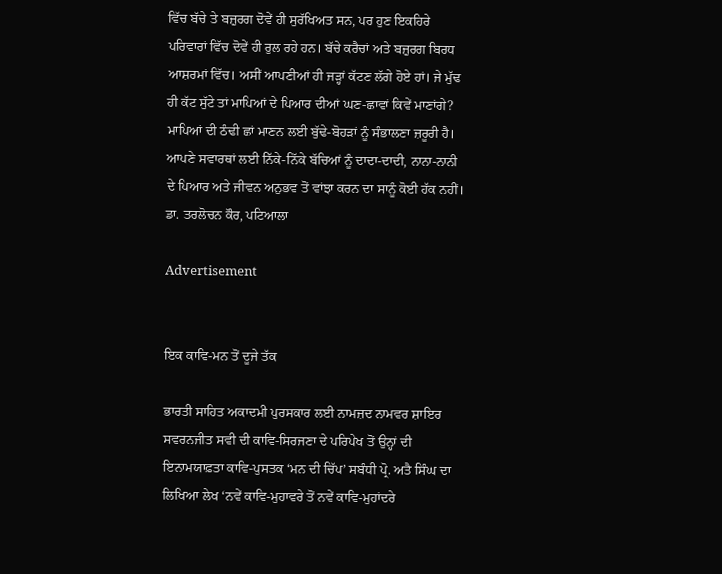ਵਿੱਚ ਬੱਚੇ ਤੇ ਬਜ਼ੁਰਗ ਦੋਵੇਂ ਹੀ ਸੁਰੱਖਿਅਤ ਸਨ, ਪਰ ਹੁਣ ਇਕਹਿਰੇ ਪਰਿਵਾਰਾਂ ਵਿੱਚ ਦੋਵੇਂ ਹੀ ਰੁਲ ਰਹੇ ਹਨ। ਬੱਚੇ ਕਰੈਚਾਂ ਅਤੇ ਬਜ਼ੁਰਗ ਬਿਰਧ ਆਸ਼ਰਮਾਂ ਵਿੱਚ। ਅਸੀਂ ਆਪਣੀਆਂ ਹੀ ਜੜ੍ਹਾਂ ਕੱਟਣ ਲੱਗੇ ਹੋਏ ਹਾਂ। ਜੇ ਮੁੱਢ ਹੀ ਕੱਟ ਸੁੱਟੇ ਤਾਂ ਮਾਪਿਆਂ ਦੇ ਪਿਆਰ ਦੀਆਂ ਘਣ-ਛਾਵਾਂ ਕਿਵੇਂ ਮਾਣਾਂਗੇ? ਮਾਪਿਆਂ ਦੀ ਠੰਢੀ ਛਾਂ ਮਾਣਨ ਲਈ ਬੁੱਢੇ-ਬੋਹੜਾਂ ਨੂੰ ਸੰਭਾਲਣਾ ਜ਼ਰੂਰੀ ਹੈ। ਆਪਣੇ ਸਵਾਰਥਾਂ ਲਈ ਨਿੱਕੇ-ਨਿੱਕੇ ਬੱਚਿਆਂ ਨੂੰ ਦਾਦਾ-ਦਾਦੀ, ਨਾਨਾ-ਨਾਨੀ ਦੇ ਪਿਆਰ ਅਤੇ ਜੀਵਨ ਅਨੁਭਵ ਤੋਂ ਵਾਂਝਾ ਕਰਨ ਦਾ ਸਾਨੂੰ ਕੋਈ ਹੱਕ ਨਹੀਂ।
ਡਾ. ਤਰਲੋਚਨ ਕੌਰ, ਪਟਿਆਲਾ

Advertisement


ਇਕ ਕਾਵਿ-ਮਨ ਤੋਂ ਦੂਜੇ ਤੱਕ

ਭਾਰਤੀ ਸਾਹਿਤ ਅਕਾਦਮੀ ਪੁਰਸਕਾਰ ਲਈ ਨਾਮਜ਼ਦ ਨਾਮਵਰ ਸ਼ਾਇਰ ਸਵਰਨਜੀਤ ਸਵੀ ਦੀ ਕਾਵਿ-ਸਿਰਜਣਾ ਦੇ ਪਰਿਪੇਖ ਤੋਂ ਉਨ੍ਹਾਂ ਦੀ ਇਨਾਮਯਾਫ਼ਤਾ ਕਾਵਿ-ਪੁਸਤਕ ‘ਮਨ ਦੀ ਚਿੱਪ’ ਸਬੰਧੀ ਪ੍ਰੋ. ਅਤੈ ਸਿੰਘ ਦਾ ਲਿਖਿਆ ਲੇਖ ‘ਨਵੇਂ ਕਾਵਿ-ਮੁਹਾਵਰੇ ਤੋਂ ਨਵੇਂ ਕਾਵਿ-ਮੁਹਾਂਦਰੇ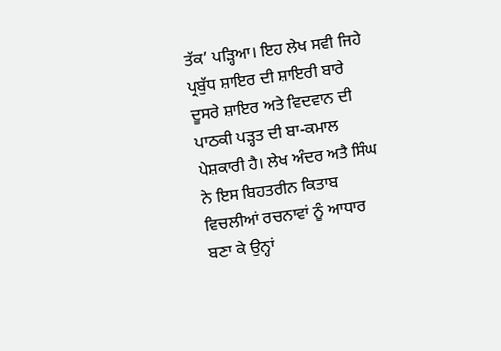ਤੱਕ’ ਪੜ੍ਹਿਆ। ਇਹ ਲੇਖ ਸਵੀ ਜਿਹੇ ਪ੍ਰਬੁੱਧ ਸ਼ਾਇਰ ਦੀ ਸ਼ਾਇਰੀ ਬਾਰੇ ਦੂਸਰੇ ਸ਼ਾਇਰ ਅਤੇ ਵਿਦਵਾਨ ਦੀ ਪਾਠਕੀ ਪੜ੍ਹਤ ਦੀ ਬਾ-ਕਮਾਲ ਪੇਸ਼ਕਾਰੀ ਹੈ। ਲੇਖ ਅੰਦਰ ਅਤੈ ਸਿੰਘ ਨੇ ਇਸ ਬਿਹਤਰੀਨ ਕਿਤਾਬ ਵਿਚਲੀਆਂ ਰਚਨਾਵਾਂ ਨੂੰ ਆਧਾਰ ਬਣਾ ਕੇ ਉਨ੍ਹਾਂ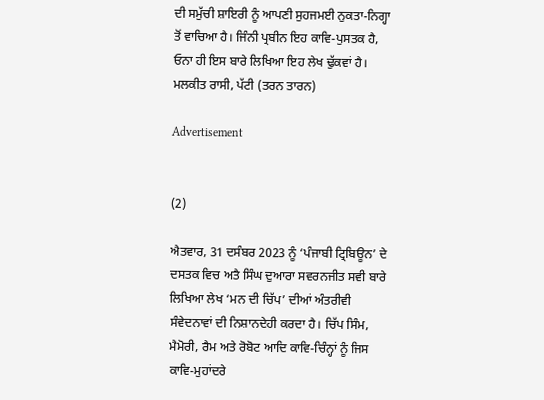ਦੀ ਸਮੁੱਚੀ ਸ਼ਾਇਰੀ ਨੂੰ ਆਪਣੀ ਸੁਹਜਮਈ ਨੁਕਤਾ-ਨਿਗ੍ਹਾ ਤੋਂ ਵਾਚਿਆ ਹੈ। ਜਿੰਨੀ ਪ੍ਰਬੀਨ ਇਹ ਕਾਵਿ-ਪੁਸਤਕ ਹੈ, ਓਨਾ ਹੀ ਇਸ ਬਾਰੇ ਲਿਖਿਆ ਇਹ ਲੇਖ ਢੁੱਕਵਾਂ ਹੈ।
ਮਲਕੀਤ ਰਾਸੀ, ਪੱਟੀ (ਤਰਨ ਤਾਰਨ)

Advertisement


(2)

ਐਤਵਾਰ, 31 ਦਸੰਬਰ 2023 ਨੂੰ ‘ਪੰਜਾਬੀ ਟ੍ਰਿਬਿਊਨ’ ਦੇ ਦਸਤਕ ਵਿਚ ਅਤੈ ਸਿੰਘ ਦੁਆਰਾ ਸਵਰਨਜੀਤ ਸਵੀ ਬਾਰੇ ਲਿਖਿਆ ਲੇਖ ‘ਮਨ ਦੀ ਚਿੱਪ’ ਦੀਆਂ ਅੰਤਰੀਵੀ ਸੰਵੇਦਨਾਵਾਂ ਦੀ ਨਿਸ਼ਾਨਦੇਹੀ ਕਰਦਾ ਹੈ। ਚਿੱਪ ਸਿੰਮ, ਮੈਮੋਰੀ, ਰੈਮ ਅਤੇ ਰੋਬੋਟ ਆਦਿ ਕਾਵਿ-ਚਿੰਨ੍ਹਾਂ ਨੂੰ ਜਿਸ ਕਾਵਿ-ਮੁਹਾਂਦਰੇ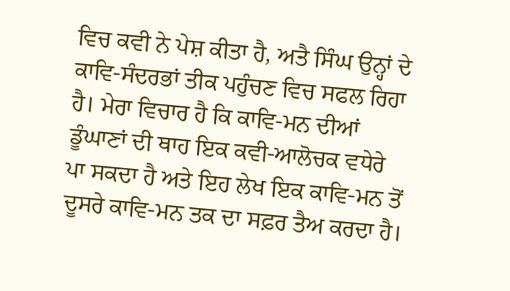ਵਿਚ ਕਵੀ ਨੇ ਪੇਸ਼ ਕੀਤਾ ਹੈ, ਅਤੈ ਸਿੰਘ ਉਨ੍ਹਾਂ ਦੇ ਕਾਵਿ-ਸੰਦਰਭਾਂ ਤੀਕ ਪਹੁੰਚਣ ਵਿਚ ਸਫਲ ਰਿਹਾ ਹੈ। ਮੇਰਾ ਵਿਚਾਰ ਹੈ ਕਿ ਕਾਵਿ-ਮਨ ਦੀਆਂ ਡੂੰਘਾਣਾਂ ਦੀ ਥਾਹ ਇਕ ਕਵੀ-ਆਲੋਚਕ ਵਧੇਰੇ ਪਾ ਸਕਦਾ ਹੈ ਅਤੇ ਇਹ ਲੇਖ ਇਕ ਕਾਵਿ-ਮਨ ਤੋਂ ਦੂਸਰੇ ਕਾਵਿ-ਮਨ ਤਕ ਦਾ ਸਫ਼ਰ ਤੈਅ ਕਰਦਾ ਹੈ।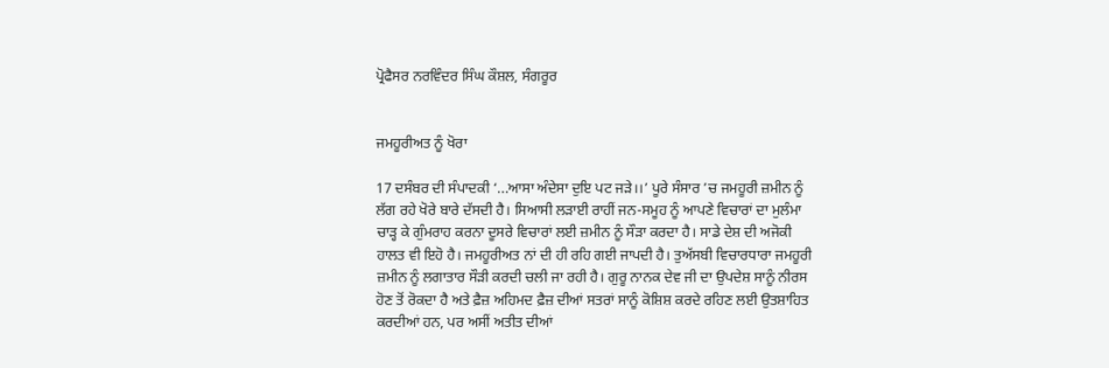ਪ੍ਰੋਫੈਸਰ ਨਰਵਿੰਦਰ ਸਿੰਘ ਕੌਸ਼ਲ, ਸੰਗਰੂਰ


ਜਮਹੂਰੀਅਤ ਨੂੰ ਖੋਰਾ

17 ਦਸੰਬਰ ਦੀ ਸੰਪਾਦਕੀ ‘...ਆਸਾ ਅੰਦੇਸਾ ਦੁਇ ਪਟ ਜੜੇ।।’ ਪੂਰੇ ਸੰਸਾਰ ’ਚ ਜਮਹੂਰੀ ਜ਼ਮੀਨ ਨੂੰ ਲੱਗ ਰਹੇ ਖੋਰੇ ਬਾਰੇ ਦੱਸਦੀ ਹੈ। ਸਿਆਸੀ ਲੜਾਈ ਰਾਹੀਂ ਜਨ-ਸਮੂਹ ਨੂੰ ਆਪਣੇ ਵਿਚਾਰਾਂ ਦਾ ਮੁਲੰਮਾ ਚਾੜ੍ਹ ਕੇ ਗੁੰਮਰਾਹ ਕਰਨਾ ਦੂਸਰੇ ਵਿਚਾਰਾਂ ਲਈ ਜ਼ਮੀਨ ਨੂੰ ਸੌੜਾ ਕਰਦਾ ਹੈ। ਸਾਡੇ ਦੇਸ਼ ਦੀ ਅਜੋਕੀ ਹਾਲਤ ਵੀ ਇਹੋ ਹੈ। ਜਮਹੂਰੀਅਤ ਨਾਂ ਦੀ ਹੀ ਰਹਿ ਗਈ ਜਾਪਦੀ ਹੈ। ਤੁਅੱਸਬੀ ਵਿਚਾਰਧਾਰਾ ਜਮਹੂਰੀ ਜ਼ਮੀਨ ਨੂੰ ਲਗਾਤਾਰ ਸੌੜੀ ਕਰਦੀ ਚਲੀ ਜਾ ਰਹੀ ਹੈ। ਗੁਰੂ ਨਾਨਕ ਦੇਵ ਜੀ ਦਾ ਉਪਦੇਸ਼ ਸਾਨੂੰ ਨੀਰਸ ਹੋਣ ਤੋਂ ਰੋਕਦਾ ਹੈ ਅਤੇ ਫ਼ੈਜ਼ ਅਹਿਮਦ ਫ਼ੈਜ਼ ਦੀਆਂ ਸਤਰਾਂ ਸਾਨੂੰ ਕੋਸ਼ਿਸ਼ ਕਰਦੇ ਰਹਿਣ ਲਈ ਉਤਸ਼ਾਹਿਤ ਕਰਦੀਆਂ ਹਨ, ਪਰ ਅਸੀਂ ਅਤੀਤ ਦੀਆਂ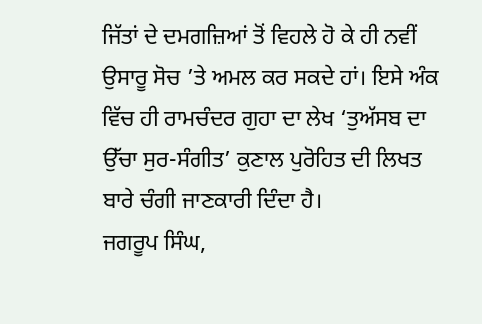ਜਿੱਤਾਂ ਦੇ ਦਮਗਜ਼ਿਆਂ ਤੋਂ ਵਿਹਲੇ ਹੋ ਕੇ ਹੀ ਨਵੀਂ ਉਸਾਰੂ ਸੋਚ ’ਤੇ ਅਮਲ ਕਰ ਸਕਦੇ ਹਾਂ। ਇਸੇ ਅੰਕ ਵਿੱਚ ਹੀ ਰਾਮਚੰਦਰ ਗੁਹਾ ਦਾ ਲੇਖ ‘ਤੁਅੱਸਬ ਦਾ ਉੱਚਾ ਸੁਰ-ਸੰਗੀਤ’ ਕੁਣਾਲ ਪੁਰੋਹਿਤ ਦੀ ਲਿਖਤ ਬਾਰੇ ਚੰਗੀ ਜਾਣਕਾਰੀ ਦਿੰਦਾ ਹੈ।
ਜਗਰੂਪ ਸਿੰਘ,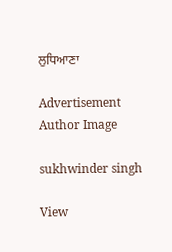ਲੁਧਿਆਣਾ

Advertisement
Author Image

sukhwinder singh

View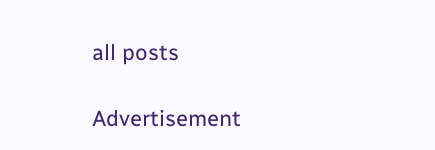all posts

Advertisement